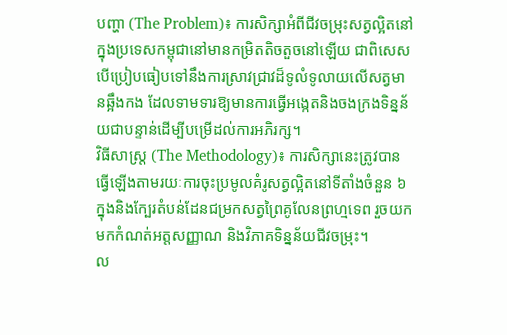បញ្ហា (The Problem)៖ ការសិក្សាអំពីជីវចម្រុះសត្វល្អិតនៅក្នុងប្រទេសកម្ពុជានៅមានកម្រិតតិចតួចនៅឡើយ ជាពិសេសបើប្រៀបធៀបទៅនឹងការស្រាវជ្រាវដ៏ទូលំទូលាយលើសត្វមានឆ្អឹងកង ដែលទាមទារឱ្យមានការធ្វើអង្កេតនិងចងក្រងទិន្នន័យជាបន្ទាន់ដើម្បីបម្រើដល់ការអភិរក្ស។
វិធីសាស្ត្រ (The Methodology)៖ ការសិក្សានេះត្រូវបានធ្វើឡើងតាមរយៈការចុះប្រមូលគំរូសត្វល្អិតនៅទីតាំងចំនួន ៦ ក្នុងនិងក្បែរតំបន់ដែនជម្រកសត្វព្រៃគូលែនព្រហ្មទេព រួចយកមកកំណត់អត្តសញ្ញាណ និងវិភាគទិន្នន័យជីវចម្រុះ។
ល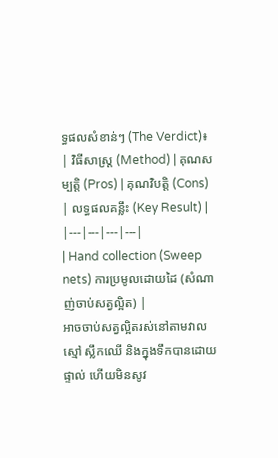ទ្ធផលសំខាន់ៗ (The Verdict)៖
| វិធីសាស្ត្រ (Method) | គុណសម្បត្តិ (Pros) | គុណវិបត្តិ (Cons) | លទ្ធផលគន្លឹះ (Key Result) |
|---|---|---|---|
| Hand collection (Sweep nets) ការប្រមូលដោយដៃ (សំណាញ់ចាប់សត្វល្អិត) |
អាចចាប់សត្វល្អិតរស់នៅតាមវាលស្មៅ ស្លឹកឈើ និងក្នុងទឹកបានដោយផ្ទាល់ ហើយមិនសូវ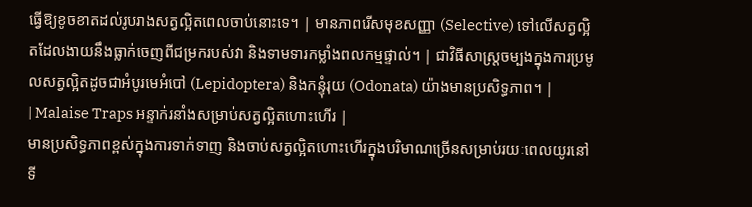ធ្វើឱ្យខូចខាតដល់រូបរាងសត្វល្អិតពេលចាប់នោះទេ។ | មានភាពរើសមុខសញ្ញា (Selective) ទៅលើសត្វល្អិតដែលងាយនឹងធ្លាក់ចេញពីជម្រករបស់វា និងទាមទារកម្លាំងពលកម្មផ្ទាល់។ | ជាវិធីសាស្ត្រចម្បងក្នុងការប្រមូលសត្វល្អិតដូចជាអំបូរមេអំបៅ (Lepidoptera) និងកន្ទុំរុយ (Odonata) យ៉ាងមានប្រសិទ្ធភាព។ |
| Malaise Traps អន្ទាក់រនាំងសម្រាប់សត្វល្អិតហោះហើរ |
មានប្រសិទ្ធភាពខ្ពស់ក្នុងការទាក់ទាញ និងចាប់សត្វល្អិតហោះហើរក្នុងបរិមាណច្រើនសម្រាប់រយៈពេលយូរនៅទី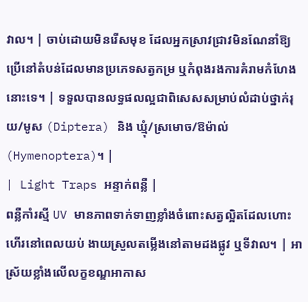វាល។ | ចាប់ដោយមិនរើសមុខ ដែលអ្នកស្រាវជ្រាវមិនណែនាំឱ្យប្រើនៅតំបន់ដែលមានប្រភេទសត្វកម្រ ឬកំពុងរងការគំរាមកំហែងនោះទេ។ | ទទួលបានលទ្ធផលល្អជាពិសេសសម្រាប់លំដាប់ថ្នាក់រុយ/មូស (Diptera) និង ឃ្មុំ/ស្រមោច/ឱម៉ាល់ (Hymenoptera)។ |
| Light Traps អន្ទាក់ពន្លឺ |
ពន្លឺកាំរស្មី UV មានភាពទាក់ទាញខ្លាំងចំពោះសត្វល្អិតដែលហោះហើរនៅពេលយប់ ងាយស្រួលតម្លើងនៅតាមដងផ្លូវ ឬទីវាល។ | អាស្រ័យខ្លាំងលើលក្ខខណ្ឌអាកាស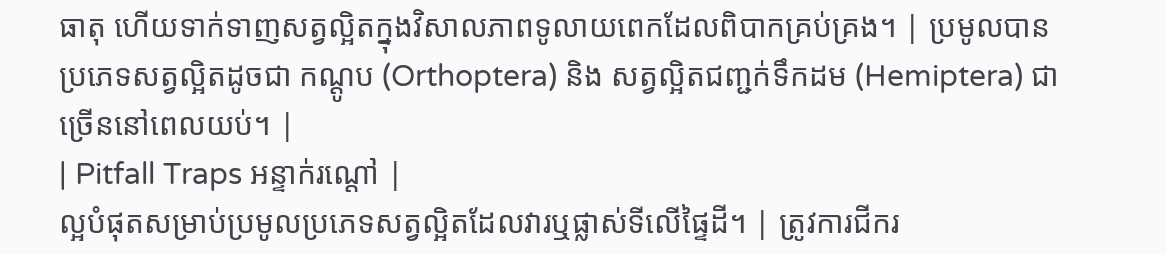ធាតុ ហើយទាក់ទាញសត្វល្អិតក្នុងវិសាលភាពទូលាយពេកដែលពិបាកគ្រប់គ្រង។ | ប្រមូលបានប្រភេទសត្វល្អិតដូចជា កណ្តូប (Orthoptera) និង សត្វល្អិតជញ្ជក់ទឹកដម (Hemiptera) ជាច្រើននៅពេលយប់។ |
| Pitfall Traps អន្ទាក់រណ្តៅ |
ល្អបំផុតសម្រាប់ប្រមូលប្រភេទសត្វល្អិតដែលវារឬផ្លាស់ទីលើផ្ទៃដី។ | ត្រូវការជីករ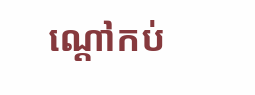ណ្តៅកប់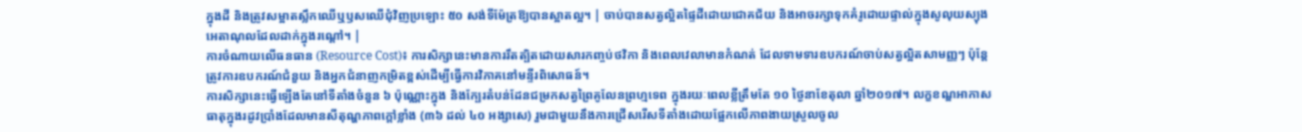ក្នុងដី និងត្រូវសម្អាតស្លឹកឈើឬឫសឈើជុំវិញប្រឡោះ ៥០ សង់ទីម៉ែត្រឱ្យបានស្អាតល្អ។ | ចាប់បានសត្វល្អិតផ្ទៃដីដោយជោគជ័យ និងអាចរក្សាទុកគំរូដោយផ្ទាល់ក្នុងសូលុយស្យុងអេតាណុលដែលដាក់ក្នុងរណ្តៅ។ |
ការចំណាយលើធនធាន (Resource Cost)៖ ការសិក្សានេះមានការរឹតត្បិតដោយសារកញ្ចប់ថវិកា និងពេលវេលាមានកំណត់ ដែលទាមទារឧបករណ៍ចាប់សត្វល្អិតសាមញ្ញៗ ប៉ុន្តែត្រូវការឧបករណ៍ជំនួយ និងអ្នកជំនាញកម្រិតខ្ពស់ដើម្បីធ្វើការវិភាគនៅមន្ទីរពិសោធន៍។
ការសិក្សានេះធ្វើឡើងតែនៅទីតាំងចំនួន ៦ ប៉ុណ្ណោះក្នុង និងក្បែរតំបន់ដែនជម្រកសត្វព្រៃគូលែនព្រហ្មទេព ក្នុងរយៈពេលខ្លីត្រឹមតែ ១០ ថ្ងៃនាខែតុលា ឆ្នាំ២០១៧។ លក្ខខណ្ឌអាកាសធាតុក្នុងរដូវប្រាំងដែលមានសីតុណ្ហភាពក្តៅខ្លាំង (៣៦ ដល់ ៤០ អង្សាសេ) រួមជាមួយនឹងការជ្រើសរើសទីតាំងដោយផ្អែកលើភាពងាយស្រួលចូល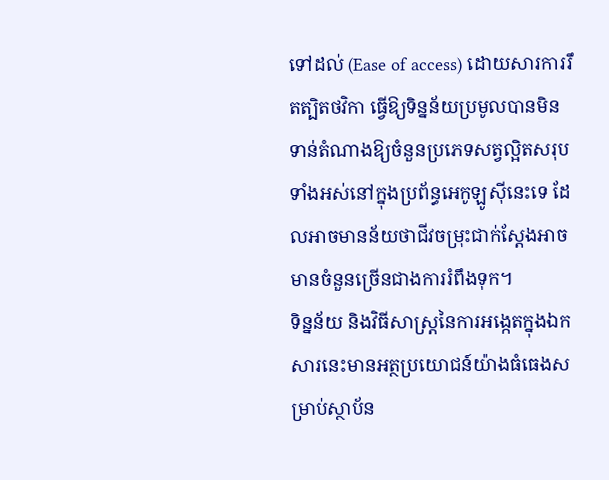ទៅដល់ (Ease of access) ដោយសារការរឹតត្បិតថវិកា ធ្វើឱ្យទិន្នន័យប្រមូលបានមិនទាន់តំណាងឱ្យចំនួនប្រភេទសត្វល្អិតសរុបទាំងអស់នៅក្នុងប្រព័ន្ធអេកូឡូស៊ីនេះទេ ដែលអាចមានន័យថាជីវចម្រុះជាក់ស្តែងអាចមានចំនួនច្រើនជាងការរំពឹងទុក។
ទិន្នន័យ និងវិធីសាស្ត្រនៃការអង្កេតក្នុងឯកសារនេះមានអត្ថប្រយោជន៍យ៉ាងធំធេងសម្រាប់ស្ថាប័ន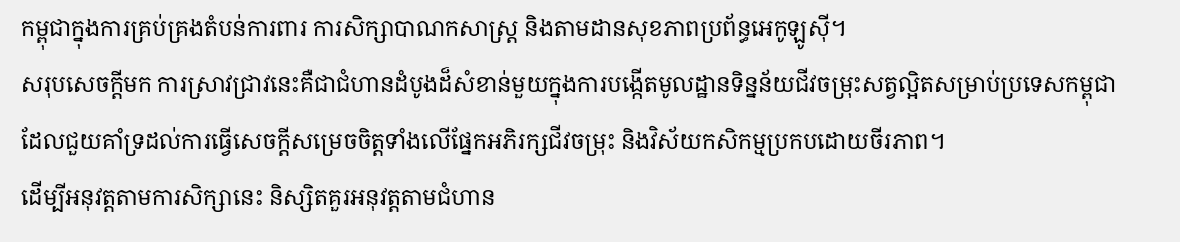កម្ពុជាក្នុងការគ្រប់គ្រងតំបន់ការពារ ការសិក្សាបាណកសាស្ត្រ និងតាមដានសុខភាពប្រព័ន្ធអេកូឡូស៊ី។
សរុបសេចក្តីមក ការស្រាវជ្រាវនេះគឺជាជំហានដំបូងដ៏សំខាន់មួយក្នុងការបង្កើតមូលដ្ឋានទិន្នន័យជីវចម្រុះសត្វល្អិតសម្រាប់ប្រទេសកម្ពុជា ដែលជួយគាំទ្រដល់ការធ្វើសេចក្តីសម្រេចចិត្តទាំងលើផ្នែកអភិរក្សជីវចម្រុះ និងវិស័យកសិកម្មប្រកបដោយចីរភាព។
ដើម្បីអនុវត្តតាមការសិក្សានេះ និស្សិតគួរអនុវត្តតាមជំហាន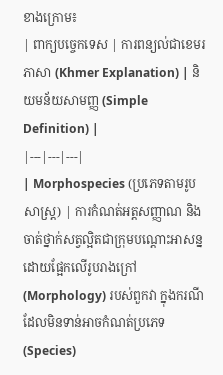ខាងក្រោម៖
| ពាក្យបច្ចេកទេស | ការពន្យល់ជាខេមរភាសា (Khmer Explanation) | និយមន័យសាមញ្ញ (Simple Definition) |
|---|---|---|
| Morphospecies (ប្រភេទតាមរូបសាស្ត្រ) | ការកំណត់អត្តសញ្ញាណ និងចាត់ថ្នាក់សត្វល្អិតជាក្រុមបណ្តោះអាសន្នដោយផ្អែកលើរូបរាងក្រៅ (Morphology) របស់ពួកវា ក្នុងករណីដែលមិនទាន់អាចកំណត់ប្រភេទ (Species)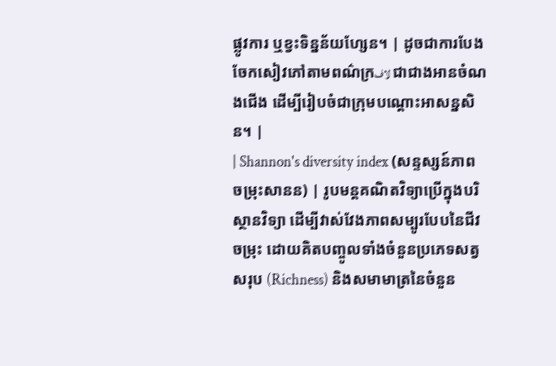ផ្លូវការ ឬខ្វះទិន្នន័យហ្សែន។ | ដូចជាការបែងចែកសៀវភៅតាមពណ៌ក្រلاف ជាជាងអានចំណងជើង ដើម្បីរៀបចំជាក្រុមបណ្ដោះអាសន្នសិន។ |
| Shannon's diversity index (សន្ទស្សន៍ភាពចម្រុះសានន) | រូបមន្តគណិតវិទ្យាប្រើក្នុងបរិស្ថានវិទ្យា ដើម្បីវាស់វែងភាពសម្បូរបែបនៃជីវចម្រុះ ដោយគិតបញ្ចូលទាំងចំនួនប្រភេទសត្វសរុប (Richness) និងសមាមាត្រនៃចំនួន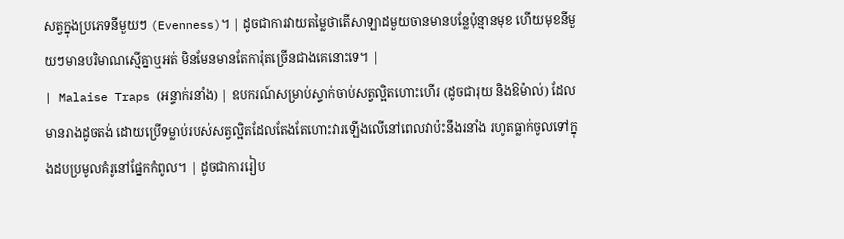សត្វក្នុងប្រភេទនីមួយៗ (Evenness)។ | ដូចជាការវាយតម្លៃថាតើសាឡាដមួយចានមានបន្លែប៉ុន្មានមុខ ហើយមុខនីមួយៗមានបរិមាណស្មើគ្នាឬអត់ មិនមែនមានតែការ៉ុតច្រើនជាងគេនោះទេ។ |
| Malaise Traps (អន្ទាក់រនាំង) | ឧបករណ៍សម្រាប់ស្ទាក់ចាប់សត្វល្អិតហោះហើរ (ដូចជារុយ និងឱម៉ាល់) ដែលមានរាងដូចតង់ ដោយប្រើទម្លាប់របស់សត្វល្អិតដែលតែងតែហោះវារឡើងលើនៅពេលវាប៉ះនឹងរនាំង រហូតធ្លាក់ចូលទៅក្នុងដបប្រមូលគំរូនៅផ្នែកកំពូល។ | ដូចជាការរៀប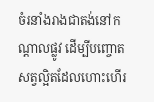ចំរនាំងរាងជាតង់នៅកណ្តាលផ្លូវ ដើម្បីបញ្ចោតសត្វល្អិតដែលហោះហើរ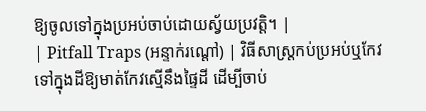ឱ្យចូលទៅក្នុងប្រអប់ចាប់ដោយស្វ័យប្រវត្តិ។ |
| Pitfall Traps (អន្ទាក់រណ្តៅ) | វិធីសាស្ត្រកប់ប្រអប់ឬកែវទៅក្នុងដីឱ្យមាត់កែវស្មើនឹងផ្ទៃដី ដើម្បីចាប់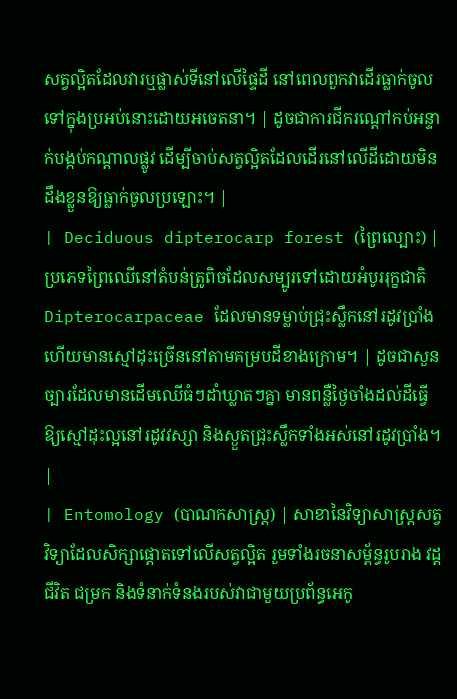សត្វល្អិតដែលវារឬផ្លាស់ទីនៅលើផ្ទៃដី នៅពេលពួកវាដើរធ្លាក់ចូលទៅក្នុងប្រអប់នោះដោយអចេតនា។ | ដូចជាការជីករណ្តៅកប់អន្ទាក់បង្កប់កណ្តាលផ្លូវ ដើម្បីចាប់សត្វល្អិតដែលដើរនៅលើដីដោយមិនដឹងខ្លួនឱ្យធ្លាក់ចូលប្រឡោះ។ |
| Deciduous dipterocarp forest (ព្រៃល្បោះ) | ប្រភេទព្រៃឈើនៅតំបន់ត្រូពិចដែលសម្បូរទៅដោយអំបូររុក្ខជាតិ Dipterocarpaceae ដែលមានទម្លាប់ជ្រុះស្លឹកនៅរដូវប្រាំង ហើយមានស្មៅដុះច្រើននៅតាមគម្របដីខាងក្រោម។ | ដូចជាសួនច្បារដែលមានដើមឈើធំៗដាំឃ្លាតៗគ្នា មានពន្លឺថ្ងៃចាំងដល់ដីធ្វើឱ្យស្មៅដុះល្អនៅរដូវវស្សា និងស្ងួតជ្រុះស្លឹកទាំងអស់នៅរដូវប្រាំង។ |
| Entomology (បាណកសាស្ត្រ) | សាខានៃវិទ្យាសាស្ត្រសត្វវិទ្យាដែលសិក្សាផ្តោតទៅលើសត្វល្អិត រួមទាំងរចនាសម្ព័ន្ធរូបរាង វដ្តជីវិត ជម្រក និងទំនាក់ទំនងរបស់វាជាមួយប្រព័ន្ធអេកូ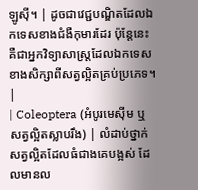ឡូស៊ី។ | ដូចជាវេជ្ជបណ្ឌិតដែលឯកទេសខាងជំងឺកុមារដែរ ប៉ុន្តែនេះគឺជាអ្នកវិទ្យាសាស្ត្រដែលឯកទេសខាងសិក្សាពីសត្វល្អិតគ្រប់ប្រភេទ។ |
| Coleoptera (អំបូរមេស៊ីម ឬ សត្វល្អិតស្លាបរឹង) | លំដាប់ថ្នាក់សត្វល្អិតដែលធំជាងគេបង្អស់ ដែលមានល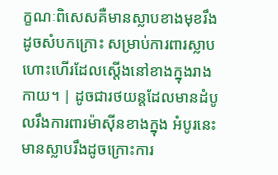ក្ខណៈពិសេសគឺមានស្លាបខាងមុខរឹងដូចសំបកក្រោះ សម្រាប់ការពារស្លាបហោះហើរដែលស្តើងនៅខាងក្នុងរាងកាយ។ | ដូចជារថយន្តដែលមានដំបូលរឹងការពារម៉ាស៊ីនខាងក្នុង អំបូរនេះមានស្លាបរឹងដូចក្រោះការ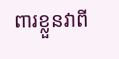ពារខ្លួនវាពី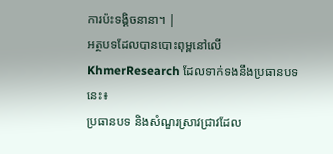ការប៉ះទង្គិចនានា។ |
អត្ថបទដែលបានបោះពុម្ពនៅលើ KhmerResearch ដែលទាក់ទងនឹងប្រធានបទនេះ៖
ប្រធានបទ និងសំណួរស្រាវជ្រាវដែល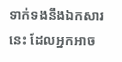ទាក់ទងនឹងឯកសារនេះ ដែលអ្នកអាច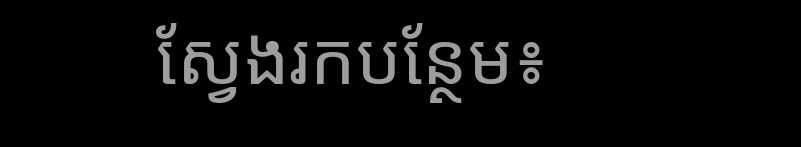ស្វែងរកបន្ថែម៖